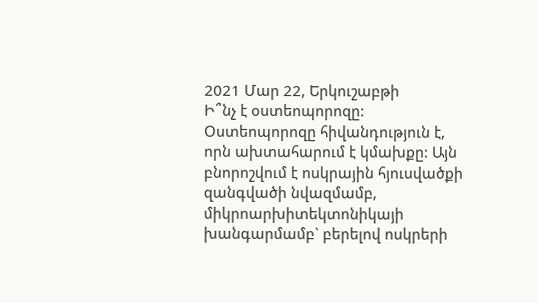2021 Մար 22, Երկուշաբթի
Ի՞նչ է օստեոպորոզը:
Օստեոպորոզը հիվանդություն է, որն ախտահարում է կմախքը: Այն բնորոշվում է ոսկրային հյուսվածքի զանգվածի նվազմամբ, միկրոարխիտեկտոնիկայի խանգարմամբ` բերելով ոսկրերի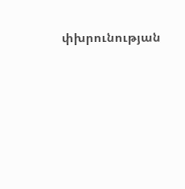փխրունության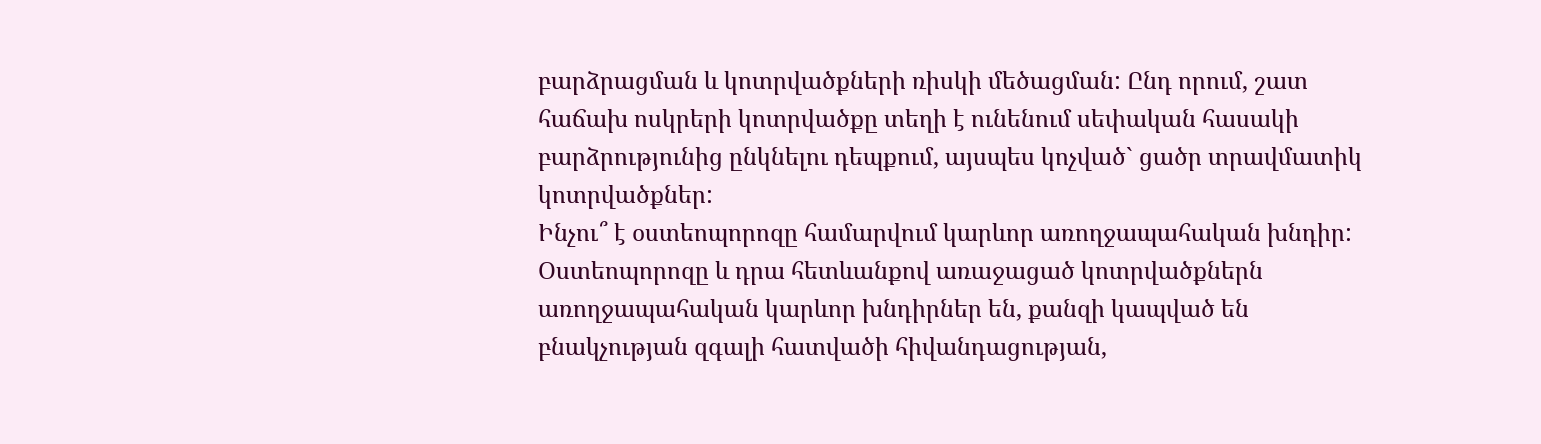բարձրացման և կոտրվածքների ռիսկի մեծացման: Ընդ որում, շատ հաճախ ոսկրերի կոտրվածքը տեղի է ունենում սեփական հասակի բարձրությունից ընկնելու դեպքում, այսպես կոչված` ցածր տրավմատիկ կոտրվածքներ:
Ինչու՞ է օստեոպորոզը համարվում կարևոր առողջապահական խնդիր:
Օստեոպորոզը և դրա հետևանքով առաջացած կոտրվածքներն առողջապահական կարևոր խնդիրներ են, քանզի կապված են բնակչության զգալի հատվածի հիվանդացության,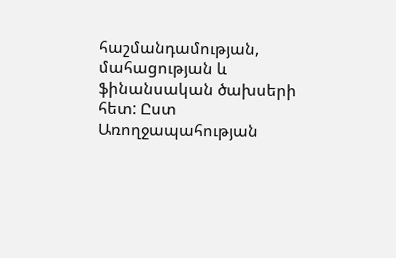հաշմանդամության, մահացության և ֆինանսական ծախսերի հետ: Ըստ Առողջապահության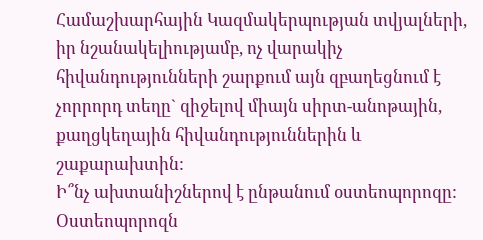Համաշխարհային Կազմակերպության տվյալների, իր նշանակելիությամբ, ոչ վարակիչ հիվանդությունների շարքում այն զբաղեցնում է չորրորդ տեղը` զիջելով միայն սիրտ-անոթային, քաղցկեղային հիվանդություններին և շաքարախտին:
Ի՞նչ ախտանիշներով է ընթանում օստեոպորոզը:
Օստեոպորոզն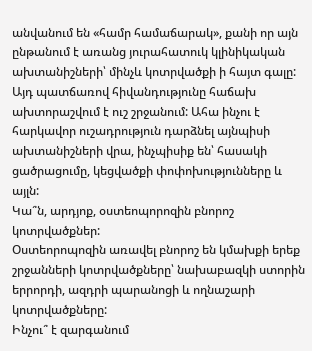անվանում են «համր համաճարակ», քանի որ այն ընթանում է առանց յուրահատուկ կլինիկական ախտանիշների՝ մինչև կոտրվածքի ի հայտ գալը: Այդ պատճառով հիվանդությունը հաճախ ախտորաշվում է ուշ շրջանում: Ահա ինչու է հարկավոր ուշադրություն դարձնել այնպիսի ախտանիշների վրա, ինչպիսիք են՝ հասակի ցածրացումը, կեցվածքի փոփոխությունները և այլն:
Կա՞ն, արդյոք, օստեոպորոզին բնորոշ կոտրվածքներ:
Օստեորոպոզին առավել բնորոշ են կմախքի երեք շրջանների կոտրվածքները՝ նախաբազկի ստորին երրորդի, ազդրի պարանոցի և ողնաշարի կոտրվածքները:
Ինչու՞ է զարգանում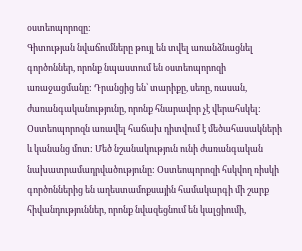օստեոպորոզը:
Գիտության նվաճումները թույլ են տվել առանձնացնել գործոններ, որոնք նպաստում են օստեոպորոզի առաջացմանը: Դրանցից են՝ տարիքը, սեռը, ռասան, ժառանգականությունը, որոնք հնարավոր չէ վերահսկել: Օստեոպորոզն առավել հաճախ դիտվում է մեծահասակների և կանանց մոտ: Մեծ նշանակություն ունի ժառանգական նախատրամադրվածությունը: Օստեոպորոզի հսկվող ռիսկի գործոններից են աղեստամոքսային համակարգի մի շարք հիվանդություններ, որոնք նվազեցնում են կալցիումի,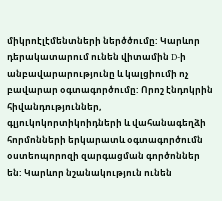միկրոէլէմենտների ներծծումը: Կարևոր դերակատարում ունեն վիտամին D-ի անբավարարությունը և կալցիումի ոչ բավարար օգտագործումը: Որոշ էնդոկրին հիվանդություններ, գլյուկոկորտիկոիդների և վահանագեղձի հորմոնների երկարատև օգտագործումն օստեոպորոզի զարգացման գործոններ են: Կարևոր նշանակություն ունեն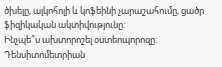ծխելը, ալկոհոլի և կոֆեինի չարաշահումը, ցածր ֆիզիկական ակտիվությունը:
Ինչպե՞ս ախտորոշել օստեոպորոզը:
Դենսիտոմետրիան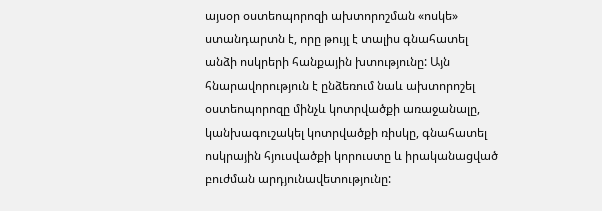այսօր օստեոպորոզի ախտորոշման «ոսկե» ստանդարտն է, որը թույլ է տալիս գնահատել անձի ոսկրերի հանքային խտությունը: Այն հնարավորություն է ընձեռում նաև ախտորոշել օստեոպորոզը մինչև կոտրվածքի առաջանալը, կանխագուշակել կոտրվածքի ռիսկը, գնահատել ոսկրային հյուսվածքի կորուստը և իրականացված բուժման արդյունավետությունը: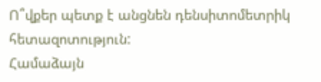Ո՞վքեր պետք է անցնեն դենսիտոմետրիկ հետազոտություն:
Համաձայն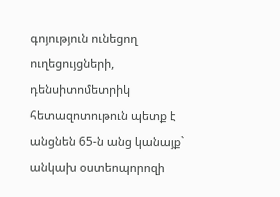գոյություն ունեցող ուղեցույցների, դենսիտոմետրիկ հետազոտութուն պետք է անցնեն 65-ն անց կանայք` անկախ օստեոպորոզի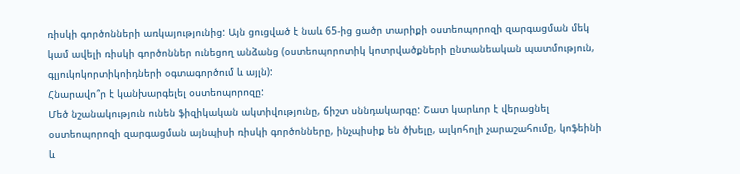ռիսկի գործոնների առկայությունից: Այն ցուցված է նաև 65-ից ցածր տարիքի օստեոպորոզի զարգացման մեկ կամ ավելի ռիսկի գործոններ ունեցող անձանց (օստեոպորոտիկ կոտրվածքների ընտանեական պատմություն, գլյուկոկորտիկոիդների օգտագործում և այլն):
Հնարավո՞ր է կանխարգելել օստեոպորոզը:
Մեծ նշանակություն ունեն ֆիզիկական ակտիվությունը, ճիշտ սննդակարգը: Շատ կարևոր է վերացնել օստեոպորոզի զարգացման այնպիսի ռիսկի գործոնները, ինչպիսիք են ծխելը, ալկոհոլի չարաշահումը, կոֆեինի և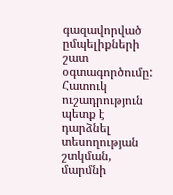գազավորված ըմպելիքների շատ օգտագործումը: Հատուկ ուշադրություն պետք է դարձնել տեսողության շտկման, մարմնի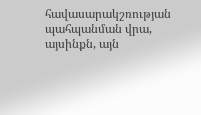հավասարակշռության պահպանման վրա, այսինքն, այն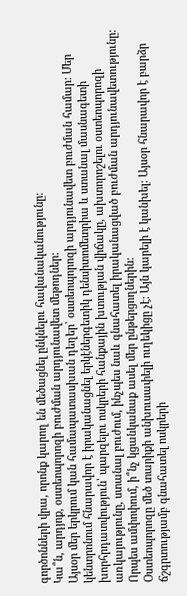գործոնների վրա, որոնք կարող են մեծացնել ընկնելու հավանականությունը:
Կա՞ն, արդյոք, օստեոպորոզի բուժման արդյունավետ մեթոդներ:
Այսօր մեր երկրում կան համապատասխան դեղեր` օստեոպորոզի արդյունավետ բուժման համար: Մեր կենտրոնում հնարավոր է իրականացնել երկէներգետիկ դենսիտոմետրիա և ստանալ մասնագետի խորհրդատվություն՝ պարզելու ոսկրերի հանքային խտության վիճակը, ախտորոշելու օստեոպորոզի առկայությունը, ստանալ բուժում, ինչպես նաև գնահատել իրականացված բուժման արդյունավետությունը:
Որպես ամփոփում, ի՞նչ կցանկանաք ասել մեր ընթերցողներին:
Օստեոպորոզը մեծ տարիքի անխուսափելի ուղեկիցը չէ: Այն կարելի է կանխել: Այսօր հնարավոր է բարձր ճշգրտությամբ գնահատել ոսկրերի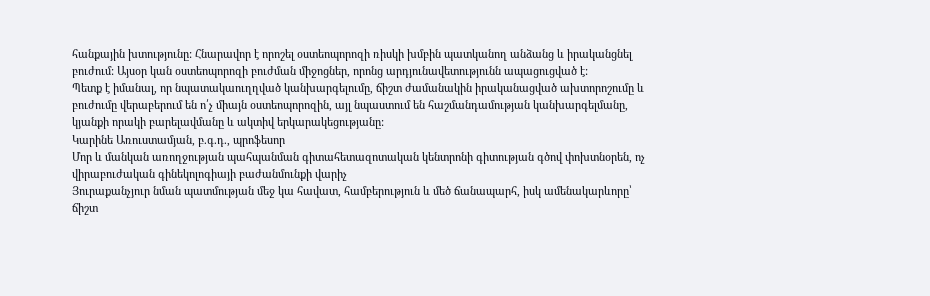հանքային խտությունը: Հնարավոր է որոշել օստեոպորոզի ռիսկի խմբին պատկանող անձանց և իրականցնել բուժում: Այսօր կան օստեոպորոզի բուժման միջոցներ, որոնց արդյունավետությունն ապացուցված է:
Պետք է իմանալ, որ նպատակաուղղված կանխարգելումը, ճիշտ ժամանակին իրականացված ախտորոշումը և բուժումը վերաբերում են ո՛չ միայն օստեոպորոզին, այլ նպաստում են հաշմանդամության կանխարգելմանը, կյանքի որակի բարելավմանը և ակտիվ երկարակեցությանը:
Կարինե Առուստամյան, բ.գ.դ., պրոֆեսոր
Մոր և մանկան առողջության պահպանման գիտահետազոտական կենտրոնի գիտության գծով փոխտնօրեն, ոչ վիրաբուժական գինեկոլոգիայի բաժանմունքի վարիչ
Յուրաքանչյուր նման պատմության մեջ կա հավատ, համբերություն և մեծ ճանապարհ, իսկ ամենակարևորը՝ ճիշտ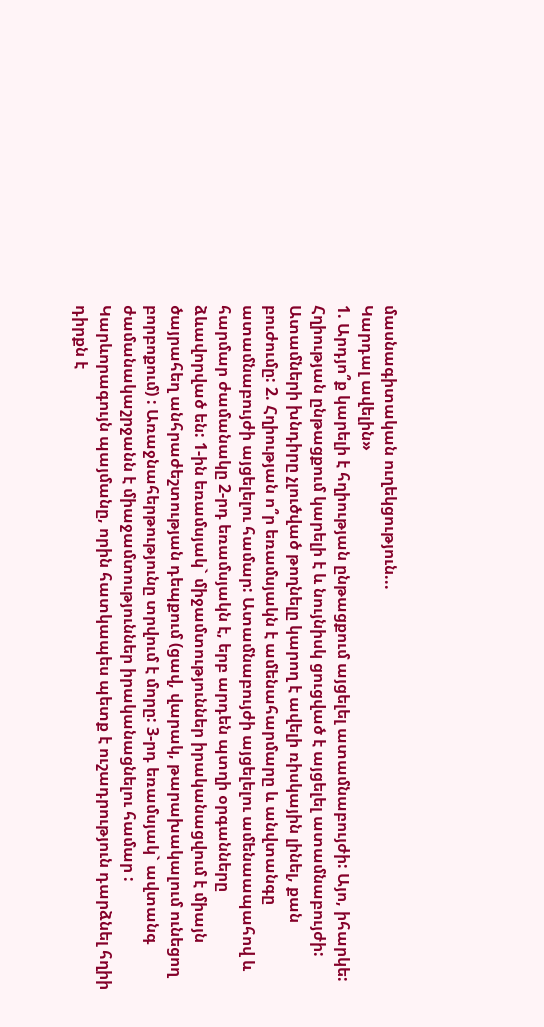մասնագիտական ուղեկցություն...
Կարդալ ավելին»
1. Արդյո՞ք կարելի է հղիության ընթացքում այցելել ատամնաբույժի: Այո, իհարկե: Հղիության ընթացքում կարելի է և նույնիսկ ցուցված է այցելել ատամնաբույժի: Ատամների խնդիրը չլուծված թողնելը կարող է ավելի ռիսկային լինել, քան բուժումը: 2. Հղիության ո՞ր եռամսյակն է ամենահարմարը և անվտանգը ատամնաբույժի այցելելու համար: Ատամնաբույժի այցելելու ամենաապահով և հարմար ժամանակը 2-րդ եռամսյակն է, երբ արդեն պտղի օրգանները ձևավորված են: 1-ին եռամսյակ` միջամտություններ իրականացվում է միայն ծայրահեղ անհրաժեշտության դեպքում (ցավ, վարակ, թարախակալում ունեցող բորբոքում) : Առաջնահերթությունը տրվում է մորը: 3-րդ եռամսյակ` ավտանգ ժամանակաշրջանն է միաջամտություններ իրականացնելու համար : Կարևորագույն պայմանը, որին հատկապես պետք է ուշադրություն դարձնել հղիի դիրքն է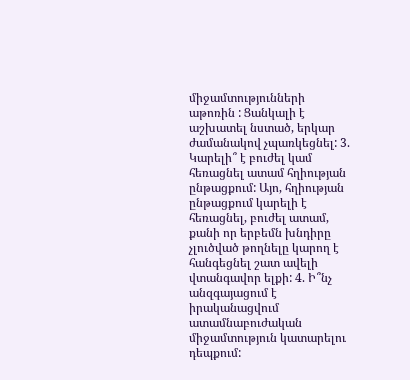միջամտությունների աթոռին : Ցանկալի է աշխատել նստած, երկար ժամանակով չպառկեցնել: 3. Կարելի՞ է բուժել կամ հեռացնել ատամ հղիության ընթացքում: Այո, հղիության ընթացքում կարելի է հեռացնել, բուժել ատամ, քանի որ երբեմն խնդիրը չլուծված թողնելը կարող է հանգեցնել շատ ավելի վտանգավոր ելքի: 4. Ի՞նչ անզգայացում է իրականացվում ատամնաբուժական միջամտություն կատարելու դեպքում: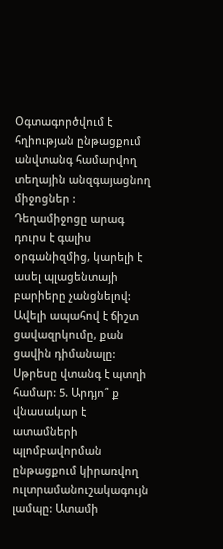Օգտագործվում է հղիության ընթացքում անվտանգ համարվող տեղային անզգայացնող միջոցներ : Դեղամիջոցը արագ դուրս է գալիս օրգանիզմից, կարելի է ասել պլացենտայի բարիերը չանցնելով: Ավելի ապահով է ճիշտ ցավազրկումը, քան ցավին դիմանալը: Սթրեսը վտանգ է պտղի համար: 5. Արդյո՞ ք վնասակար է ատամների պլոմբավորման ընթացքում կիրառվող ուլտրամանուշակագույն լամպը: Ատամի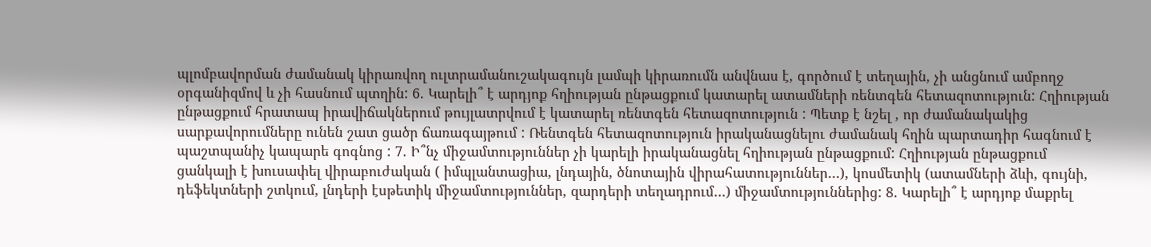պլոմբավորման ժամանակ կիրառվող ուլտրամանուշակագույն լամպի կիրառումն անվնաս է, գործում է տեղային, չի անցնում ամբողջ օրգանիզմով և չի հասնում պտղին: 6. Կարելի՞ է արդյոք հղիության ընթացքում կատարել ատամների ռենտգեն հետազոտություն: Հղիության ընթացքում հրատապ իրավիճակներում թույլատրվում է կատարել ռենտգեն հետազոտություն : Պետք է նշել , որ ժամանակակից սարքավորումները ունեն շատ ցածր ճառագայթում : Ռենտգեն հետազոտություն իրականացնելու ժամանակ հղին պարտադիր հագնում է պաշտպանիչ կապարե գոգնոց : 7. Ի՞նչ միջամտություններ չի կարելի իրականացնել հղիության ընթացքում: Հղիության ընթացքում ցանկալի է խուսափել վիրաբուժական ( իմպլանտացիա, լնդային, ծնոտային վիրահատություններ…), կոսմետիկ (ատամների ձևի, գույնի, դեֆեկտների շտկում, լնդերի էսթետիկ միջամտություններ, զարդերի տեղադրում…) միջամտություններից: 8. Կարելի՞ է արդյոք մաքրել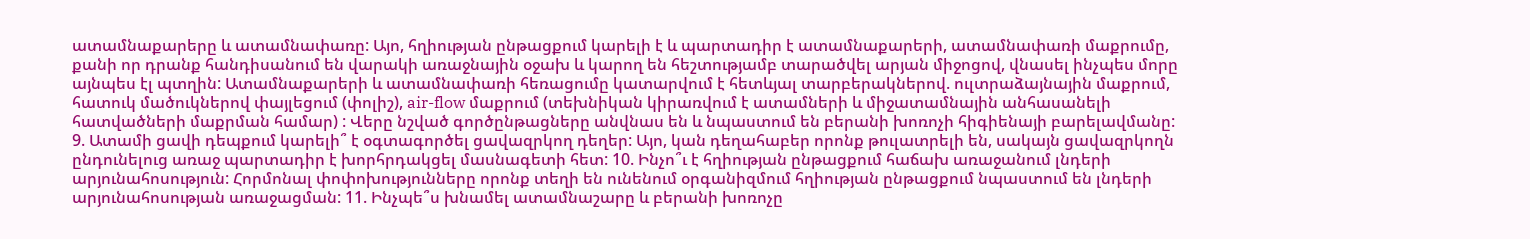ատամնաքարերը և ատամնափառը: Այո, հղիության ընթացքում կարելի է և պարտադիր է ատամնաքարերի, ատամնափառի մաքրումը, քանի որ դրանք հանդիսանում են վարակի առաջնային օջախ և կարող են հեշտությամբ տարածվել արյան միջոցով, վնասել ինչպես մորը այնպես էլ պտղին: Ատամնաքարերի և ատամնափառի հեռացումը կատարվում է հետևյալ տարբերակներով. ուլտրաձայնային մաքրում, հատուկ մածուկներով փայլեցում (փոլիշ), air-flow մաքրում (տեխնիկան կիրառվում է ատամների և միջատամնային անհասանելի հատվածների մաքրման համար) : Վերը նշված գործընթացները անվնաս են և նպաստում են բերանի խոռոչի հիգիենայի բարելավմանը: 9. Ատամի ցավի դեպքում կարելի՞ է օգտագործել ցավազրկող դեղեր: Այո, կան դեղահաբեր որոնք թուլատրելի են, սակայն ցավազրկողն ընդունելուց առաջ պարտադիր է խորհրդակցել մասնագետի հետ: 10. Ինչո՞ւ է հղիության ընթացքում հաճախ առաջանում լնդերի արյունահոսություն: Հորմոնալ փոփոխությունները որոնք տեղի են ունենում օրգանիզմում հղիության ընթացքում նպաստում են լնդերի արյունահոսության առաջացման: 11. Ինչպե՞ս խնամել ատամնաշարը և բերանի խոռոչը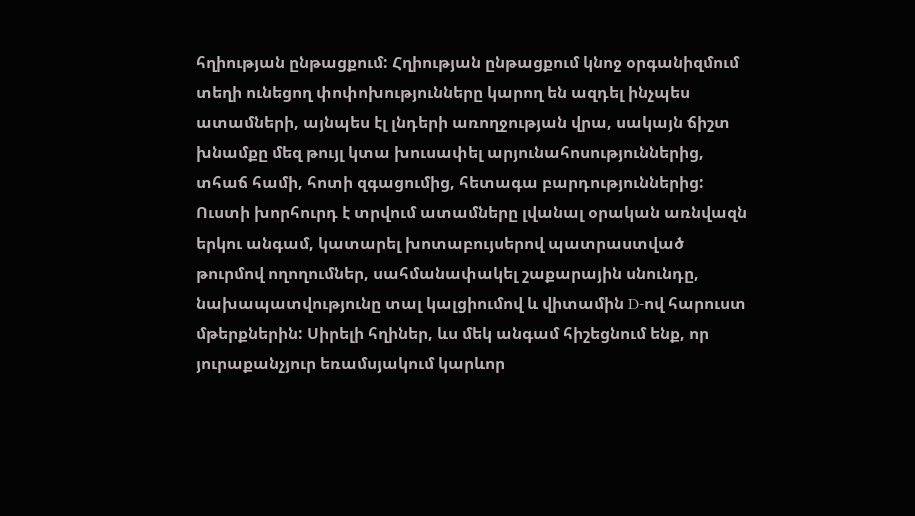հղիության ընթացքում: Հղիության ընթացքում կնոջ օրգանիզմում տեղի ունեցող փոփոխությունները կարող են ազդել ինչպես ատամների, այնպես էլ լնդերի առողջության վրա, սակայն ճիշտ խնամքը մեզ թույլ կտա խուսափել արյունահոսություններից, տհաճ համի, հոտի զգացումից, հետագա բարդություններից: Ուստի խորհուրդ է տրվում ատամները լվանալ օրական առնվազն երկու անգամ, կատարել խոտաբույսերով պատրաստված թուրմով ողողումներ, սահմանափակել շաքարային սնունդը, նախապատվությունը տալ կալցիումով և վիտամին D-ով հարուստ մթերքներին: Սիրելի հղիներ, ևս մեկ անգամ հիշեցնում ենք, որ յուրաքանչյուր եռամսյակում կարևոր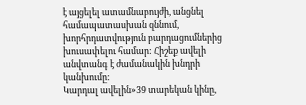է այցելել ատամնաբույժի, անցնել համապատասխան զննում, խորհրդատվություն բարդացումներից խուսափելու համար: Հիշեք ավելի անվտանգ է ժամանակին խնդրի կանխումը:
Կարդալ ավելին»39 տարեկան կինը,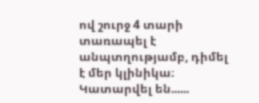ով շուրջ 4 տարի տառապել է անպտղությամբ, դիմել է մեր կլինիկա։ Կատարվել են......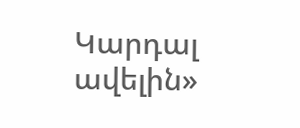Կարդալ ավելին»